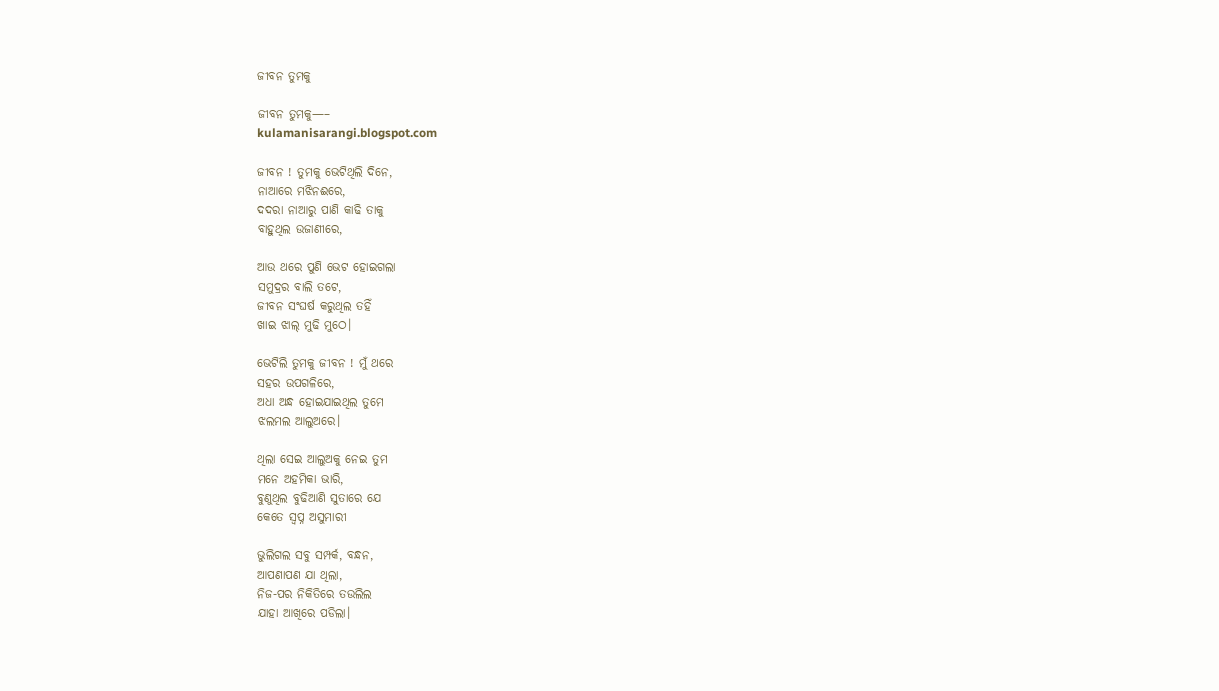ଜୀବନ ତୁମକୁ

ଜୀବନ ତୁମକୁ—–
kulamanisarangi.blogspot.com

ଜୀବନ ! ତୁମକୁ ଭେଟିଥିଲି ଦିନେ,
ନାଆରେ ମଝିନଈରେ,
ଦଦରା ନାଆରୁ ପାଣି କାଢି ତାକୁ
ବାହୁଥିଲ ଉଜାଣୀରେ,

ଆଉ ଥରେ ପୁଣି ଭେଟ ହୋଇଗଲା
ସମୁଦ୍ରର ବାଲି ତଟେ,
ଜୀବନ ସଂଘର୍ଷ କରୁଥିଲ ତହିଁ
ଖାଇ ଝାଲ୍ ମୁଢି ମୁଠେ।

ଭେଟିଲି ତୁମକୁ ଜୀବନ ! ମୁଁ ଥରେ
ସହର ଉପଗଳିରେ,
ଅଧା ଅନ୍ଧ ହୋଇଯାଇଥିଲ ତୁମେ
ଝଲମଲ ଆଲୁଅରେ।

ଥିଲା ସେଇ ଆଲୁଅକୁ ନେଇ ତୁମ
ମନେ ଅହମିକା ଭାରି,
ବୁଣୁଥିଲ ବୁଢିଆଣି ସୁତାରେ ଯେ
କେତେ ସ୍ୱପ୍ନ ଅସୁମାରୀ

ଭୁଲିଗଲ ସବୁ ସମ୍ପର୍କ, ବନ୍ଧନ,
ଆପଣାପଣ ଯା ଥିଲା,
ନିଜ-ପର ନିକିତିରେ ତଉଲିଲ
ଯାହା ଆଖିରେ ପଡିଲା।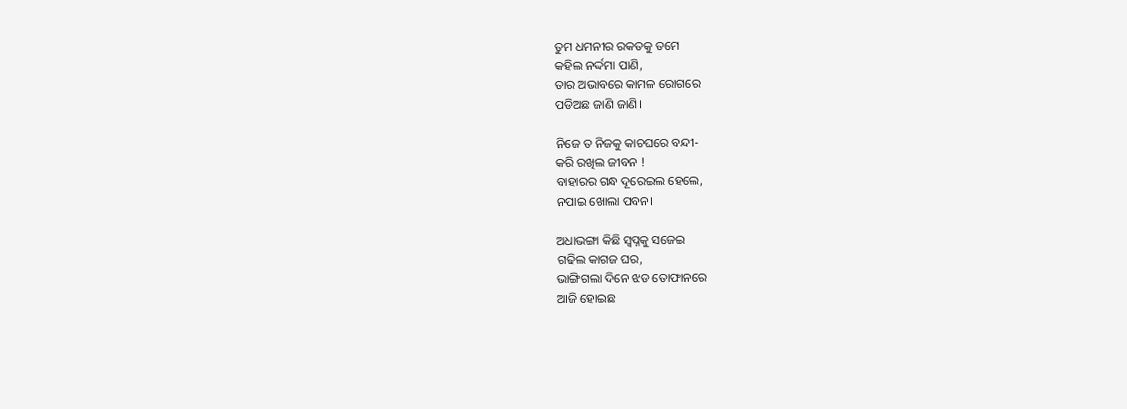ତୁମ ଧମନୀର ରକତକୁ ତମେ
କହିଲ ନର୍ଦ୍ଦମା ପାଣି,
ତାର ଅଭାବରେ କାମଳ ରୋଗରେ
ପଡିଅଛ ଜାଣି ଜାଣି।

ନିଜେ ତ ନିଜକୁ କାଚଘରେ ବନ୍ଦୀ-
କରି ରଖିଲ ଜୀବନ !
ବାହାରର ଗନ୍ଧ ଦୂରେଇଲ ହେଲେ,
ନପାଇ ଖୋଲା ପବନ।

ଅଧାଭଙ୍ଗା କିଛି ସ୍ୱପ୍ନକୁ ସଜେଇ
ଗଢିଲ କାଗଜ ଘର,
ଭାଙ୍ଗିଗଲା ଦିନେ ଝଡ ତୋଫାନରେ
ଆଜି ହୋଇଛ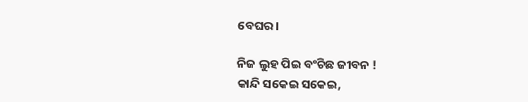ବେଘର।

ନିଜ ଲୁହ ପିଇ ବଂଚିଛ ଜୀବନ !
କାନ୍ଦି ସକେଇ ସକେଇ,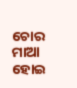ଚୋର ମାଆ ହୋଇ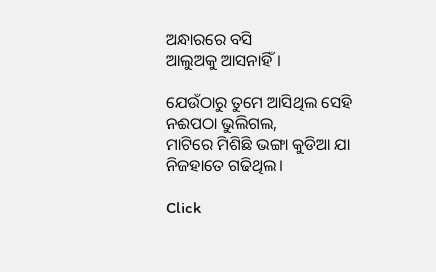ଅନ୍ଧାରରେ ବସି
ଆଲୁଅକୁ ଆସନାହିଁ।

ଯେଉଁଠାରୁ ତୁମେ ଆସିଥିଲ ସେହି
ନଈପଠା ଭୁଲିଗଲ,
ମାଟିରେ ମିଶିଛି ଭଙ୍ଗା କୁଡିଆ ଯା
ନିଜହାତେ ଗଢିଥିଲ।

Click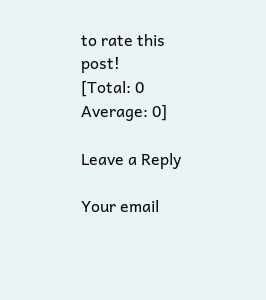to rate this post!
[Total: 0 Average: 0]

Leave a Reply

Your email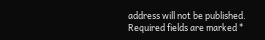address will not be published. Required fields are marked *